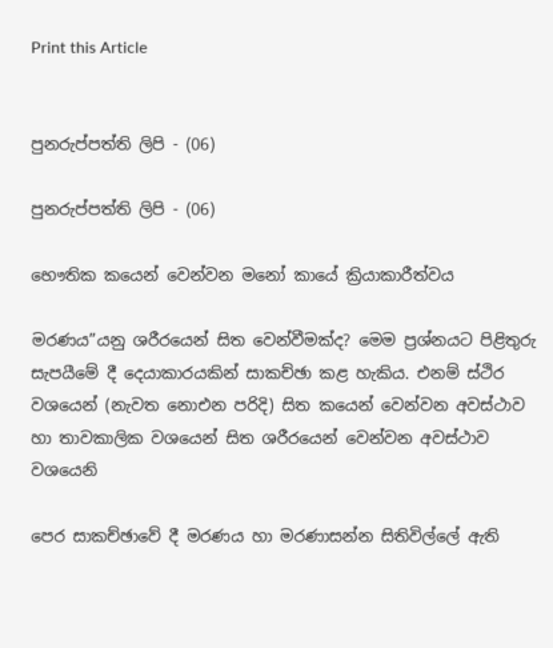Print this Article


පුනරුප්පත්ති ලිපි - (06)

පුනරුප්පත්ති ලිපි - (06)

භෞතික කයෙන් වෙන්වන මනෝ කායේ ක්‍රියාකාරීත්වය

මරණය”යනු ශරීරයෙන් සිත වෙන්වීමක්ද? මෙම ප්‍රශ්නයට පිළිතුරු සැපයීමේ දී දෙයාකාරයකින් සාකච්ඡා කළ හැකිය. එනම් ස්ථිර වශයෙන් (නැවත නොඑන පරිදි) සිත කයෙන් වෙන්වන අවස්ථාව හා තාවකාලික වශයෙන් සිත ශරීරයෙන් වෙන්වන අවස්ථාව වශයෙනි

පෙර සාකච්ඡාවේ දී මරණය හා මරණාසන්න සිතිවිල්ලේ ඇති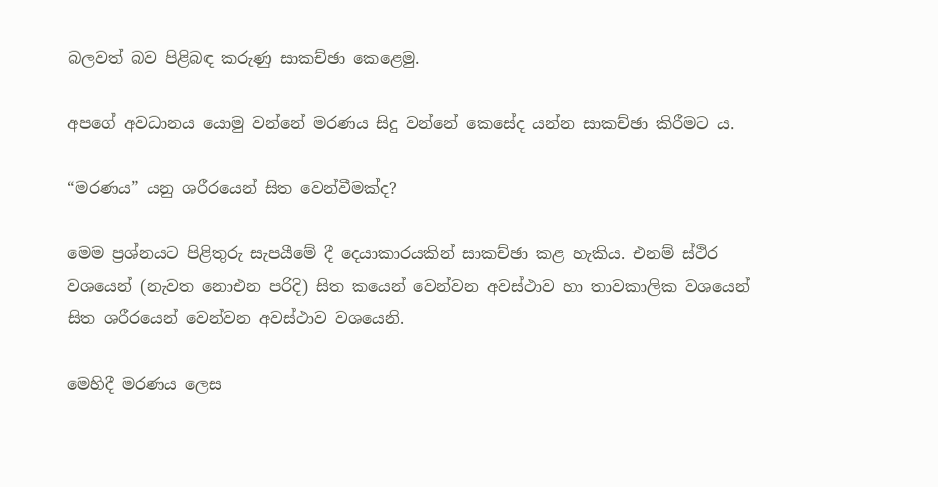බලවත් බව පිළිබඳ කරුණු සාකච්ඡා කෙළෙමු.

අපගේ අවධානය යොමු වන්නේ මරණය සිදු වන්නේ කෙසේද යන්න සාකච්ඡා කිරීමට ය.

“මරණය” යනු ශරීරයෙන් සිත වෙන්වීමක්ද?

මෙම ප්‍රශ්නයට පිළිතුරු සැපයීමේ දී දෙයාකාරයකින් සාකච්ඡා කළ හැකිය. එනම් ස්ථිර වශයෙන් (නැවත නොඑන පරිදි) සිත කයෙන් වෙන්වන අවස්ථාව හා තාවකාලික වශයෙන් සිත ශරීරයෙන් වෙන්වන අවස්ථාව වශයෙනි.

මෙහිදී මරණය ලෙස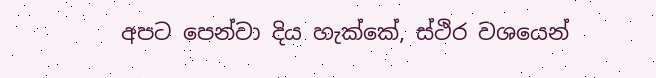අපට පෙන්වා දිය හැක්කේ, ස්ථිර වශයෙන්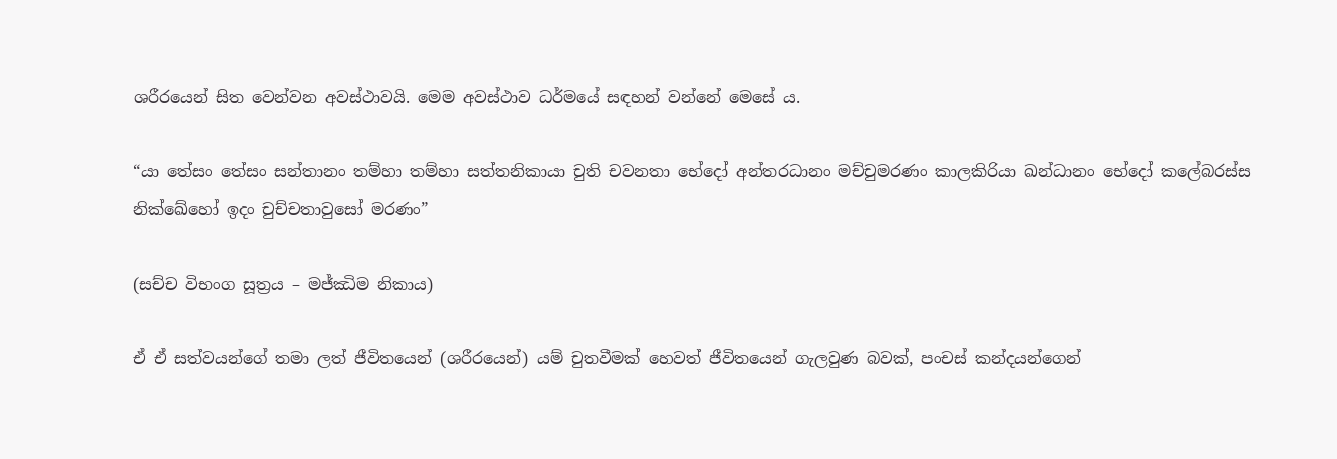ශරීරයෙන් සිත වෙන්වන අවස්ථාවයි. මෙම අවස්ථාව ධර්මයේ සඳහන් වන්නේ මෙසේ ය.

“යා තේසං තේසං සන්තානං තම්හා තම්හා සත්තනිකායා චුති චවනතා භේදෝ අන්තරධානං මච්චුමරණං කාලකිරියා ඛන්ධානං භේදෝ කලේබරස්ස නික්ඛේහෝ ඉදං චුච්චතාවුසෝ මරණං”

(සච්ච විභංග සූත්‍රය – මජ්ඣිම නිකාය)

ඒ ඒ සත්වයන්ගේ තමා ලත් ජීවිතයෙන් (ශරීරයෙන්) යම් චුතවීමක් හෙවත් ජීවිතයෙන් ගැලවුණ බවක්, පංචස් කන්දයන්ගෙන්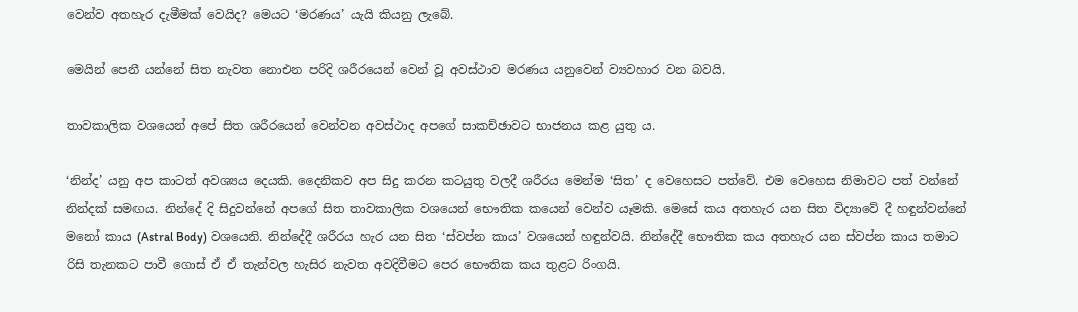වෙන්ව අතහැර දැමීමක් වෙයිද? මෙයට ‘මරණය’ යැයි කියනු ලැබේ.

මෙයින් පෙනී යන්නේ සිත නැවත නොඑන පරිදි ශරීරයෙන් වෙන් වූ අවස්ථාව මරණය යනුවෙන් ව්‍යවහාර වන බවයි.

තාවකාලික වශයෙන් අපේ සිත ශරීරයෙන් වෙන්වන අවස්ථාද අපගේ සාකච්ඡාවට භාජනය කළ යුතු ය.

‘නින්ද’ යනු අප කාටත් අවශ්‍යය දෙයකි. දෛනිකව අප සිදු කරන කටයුතු වලදී ශරීරය මෙන්ම ‘සිත’ ද වෙහෙසට පත්වේ. එම වෙහෙස නිමාවට පත් වන්නේ නින්දක් සමඟය. නින්දේ දි සිදුවන්නේ අපගේ සිත තාවකාලික වශයෙන් භෞතික කයෙන් වෙන්ව යෑමකි. මෙසේ කය අතහැර යන සිත විද්‍යාවේ දී හඳුන්වන්නේ මනෝ කාය (Astral Body) වශයෙනි. නින්දේදී ශරීරය හැර යන සිත ‘ස්වප්න කාය’ වශයෙන් හඳුන්වයි. නින්දේදී භෞතික කය අතහැර යන ස්වප්න කාය තමාට රිසි තැනකට පාවී ගොස් ඒ ඒ තැන්වල හැසිර නැවත අවදිවීමට පෙර භෞතික කය තුළට රිංගයි.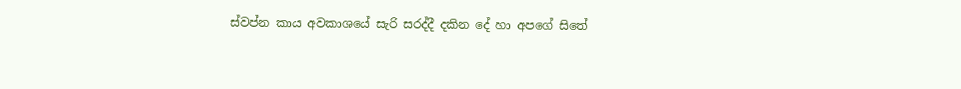ස්වප්න කාය අවකාශයේ සැරි සරද්දී දකින දේ හා අපගේ සිතේ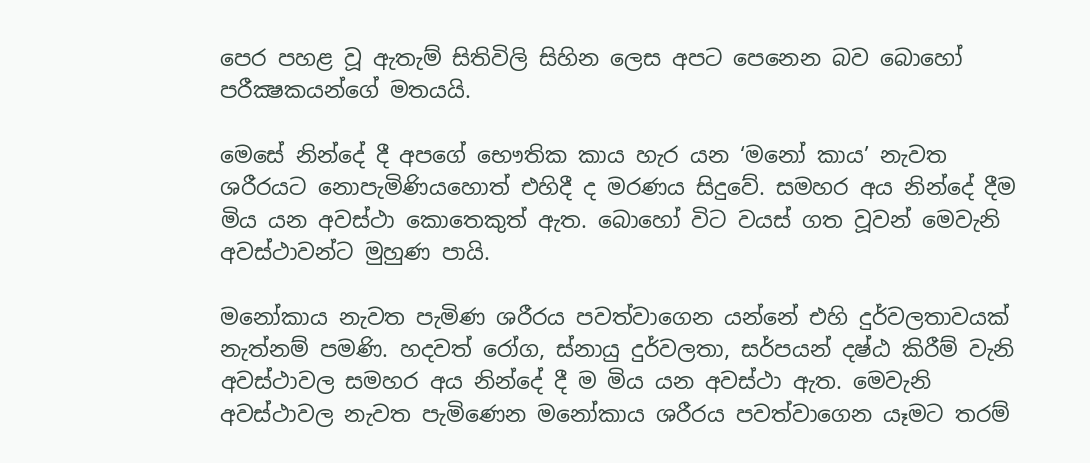පෙර පහළ වූ ඇතැම් සිතිවිලි සිහින ලෙස අපට පෙනෙන බව බොහෝ පරීක්‍ෂකයන්ගේ මතයයි.

මෙසේ නින්දේ දී අපගේ භෞතික කාය හැර යන ‘මනෝ කාය’ නැවත ශරීරයට නොපැමිණියහොත් එහිදී ද මරණය සිදුවේ. සමහර අය නින්දේ දීම මිය යන අවස්ථා කොතෙකුත් ඇත. බොහෝ විට වයස් ගත වූවන් මෙවැනි අවස්ථාවන්ට මුහුණ පායි.

මනෝකාය නැවත පැමිණ ශරීරය පවත්වාගෙන යන්නේ එහි දුර්වලතාවයක් නැත්නම් පමණි. හදවත් රෝග, ස්නායු දුර්වලතා, සර්පයන් දෂ්ඨ කිරීම් වැනි අවස්ථාවල සමහර අය නින්දේ දී ම මිය යන අවස්ථා ඇත. මෙවැනි අවස්ථාවල නැවත පැමිණෙන මනෝකාය ශරීරය පවත්වාගෙන යෑමට තරම්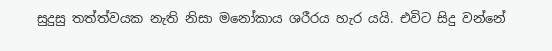සුදුසු තත්ත්වයක නැති නිසා මනෝකාය ශරීරය හැර යයි. එවිට සිදු වන්නේ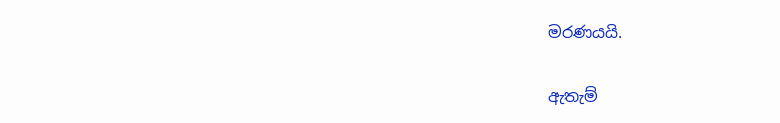මරණයයි.

ඇතැම්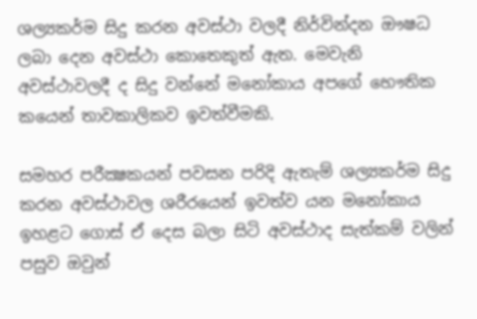ශල්‍යකර්ම සිදු කරන අවස්ථා වලදී නිර්වින්දන ඖෂධ ලබා දෙන අවස්ථා කොතෙකුත් ඇත. මෙවැනි අවස්ථාවලදී ද සිදු වන්නේ මනෝකාය අපගේ භෞතික කයෙන් තාවකාලිකව ඉවත්වීමකි.

සමහර පරීක්‍ෂකයන් පවසන පරිදි ඇතැම් ශල්‍යකර්ම සිදු කරන අවස්ථාවල ශරීරයෙන් ඉවත්ව යන මනෝකාය ඉහළට ගොස් ඒ දෙස බලා සිටි අවස්ථාද සැත්කම් වලින් පසුව ඔවුන්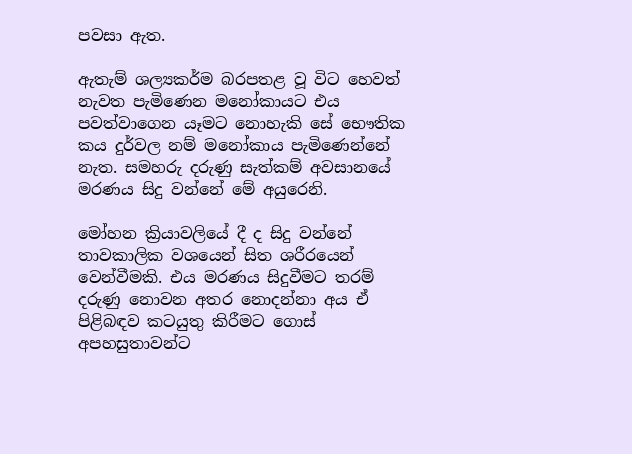පවසා ඇත.

ඇතැම් ශල්‍යකර්ම බරපතළ වූ විට හෙවත් නැවත පැමිණෙන මනෝකායට එය පවත්වාගෙන යෑමට නොහැකි සේ භෞතික කය දුර්වල නම් මනෝකාය පැමිණෙන්නේ නැත. සමහරු දරුණු සැත්කම් අවසානයේ මරණය සිදු වන්නේ මේ අයුරෙනි.

මෝහන ක්‍රියාවලියේ දී ද සිදු වන්නේ තාවකාලික වශයෙන් සිත ශරීරයෙන් වෙන්වීමකි. එය මරණය සිදුවීමට තරම් දරුණු නොවන අතර නොදන්නා අය ඒ පිළිබඳව කටයුතු කිරීමට ගොස් අපහසුතාවන්ට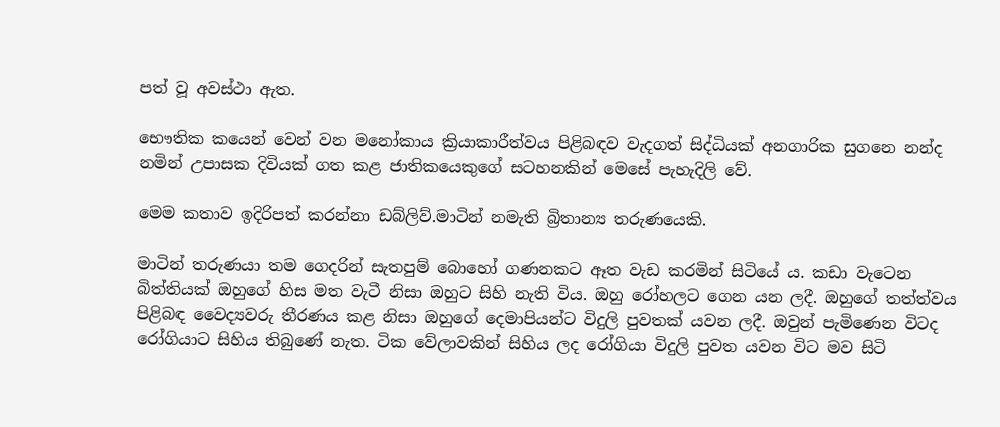පත් වූ අවස්ථා ඇත.

භෞතික කයෙන් වෙන් වන මනෝකාය ක්‍රියාකාරීත්වය පිළිබඳව වැදගත් සිද්ධියක් අනගාරික සුගනෙ නන්ද නමින් උපාසක දිවියක් ගත කළ ජාතිකයෙකුගේ සටහනකින් මෙසේ පැහැදිලි වේ.

මෙම කතාව ඉදිරිපත් කරන්නා ඩබ්ලිව්.මාටින් නමැති බ්‍රිතාන්‍ය තරුණයෙකි.

මාටින් තරුණයා තම ගෙදරින් සැතපුම් බොහෝ ගණනකට ඈත වැඩ කරමින් සිටියේ ය. කඩා වැටෙන බිත්තියක් ඔහුගේ හිස මත වැටී නිසා ඔහුට සිහි නැති විය. ඔහු රෝහලට ගෙන යන ලදී. ඔහුගේ තත්ත්වය පිළිබඳ වෛද්‍යවරු තීරණය කළ නිසා ඔහුගේ දෙමාපියන්ට විදුලි පුවතක් යවන ලදී. ඔවුන් පැමිණෙන විටද රෝගියාට සිහිය තිබුණේ නැත. ටික වේලාවකින් සිහිය ලද රෝගියා විදුලි පුවත යවන විට මව සිටි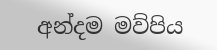අන්දම මව්පිය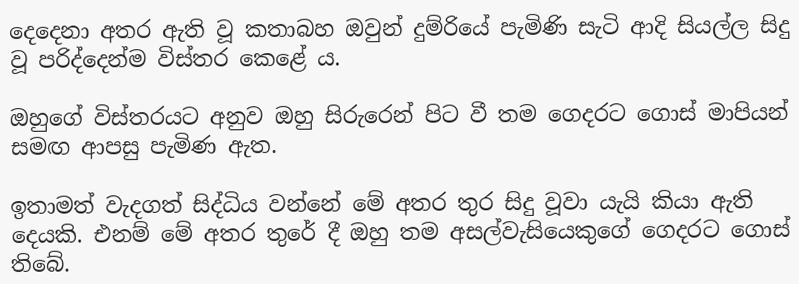දෙදෙනා අතර ඇති වූ කතාබහ ඔවුන් දුම්රියේ පැමිණි සැටි ආදි සියල්ල සිදු වූ පරිද්දෙන්ම විස්තර කෙළේ ය.

ඔහුගේ විස්තරයට අනුව ඔහු සිරුරෙන් පිට වී තම ගෙදරට ගොස් මාපියන් සමඟ ආපසු පැමිණ ඇත.

ඉතාමත් වැදගත් සිද්ධිය වන්නේ මේ අතර තුර සිදු වූවා යැයි කියා ඇති දෙයකි. එනම් මේ අතර තුරේ දී ඔහු තම අසල්වැසියෙකුගේ ගෙදරට ගොස් තිබේ.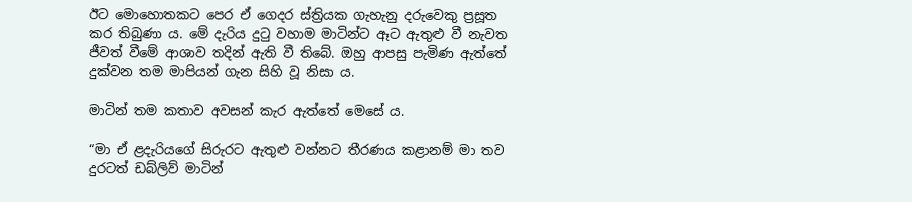ඊට මොහොතකට පෙර ඒ ගෙදර ස්ත්‍රියක ගැහැනු දරුවෙකු ප්‍රසූත කර තිබුණා ය. මේ දැරිය දුටු වහාම මාටින්ට ඈට ඇතුළු වී නැවත ජීවත් වීමේ ආශාව තදින් ඇති වී තිබේ. ඔහු ආපසු පැමිණ ඇත්තේ දුක්වන තම මාපියන් ගැන සිහි වූ නිසා ය.

මාටින් තම කතාව අවසන් කැර ඇත්තේ මෙසේ ය.

“මා ඒ ළදැරියගේ සිරුරට ඇතුළු වන්නට තීරණය කළානම් මා තව දුරටත් ඩබ්ලිව් මාටින්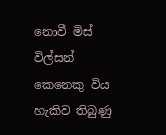නොවී මිස් විල්සන් කෙනෙකු විය හැකිව තිබුණු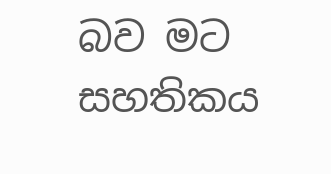බව මට සහතිකය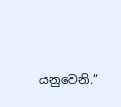යනුවෙනි.”